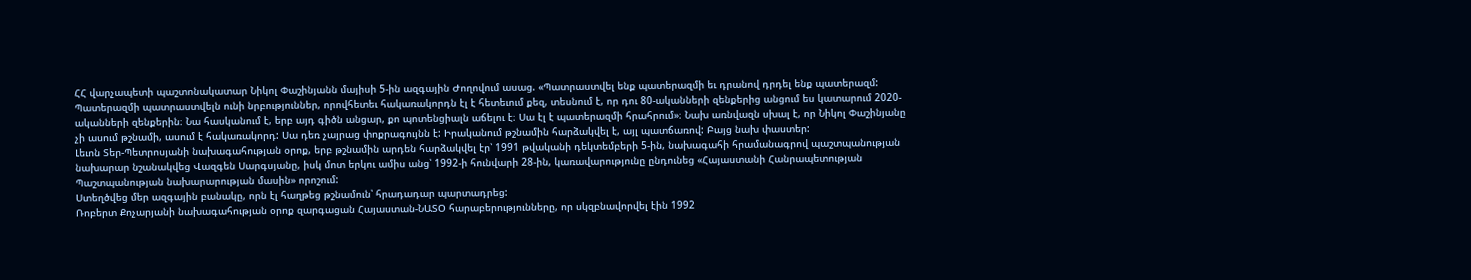ՀՀ վարչապետի պաշտոնակատար Նիկոլ Փաշինյանն մայիսի 5-ին ազգային Ժողովում ասաց. «Պատրաստվել ենք պատերազմի եւ դրանով դրդել ենք պատերազմ: Պատերազմի պատրաստվելն ունի նրբություններ, որովհետեւ հակառակորդն էլ է հետեւում քեզ, տեսնում է, որ դու 80-ականների զենքերից անցում ես կատարում 2020-ականների զենքերին։ Նա հասկանում է, երբ այդ գիծն անցար, քո պոտենցիալն աճելու է։ Սա էլ է պատերազմի հրահրում»։ Նախ առնվազն սխալ է, որ Նիկոլ Փաշինյանը չի ասում թշնամի, ասում է հակառակորդ: Սա դեռ չայրաց փոքրագույնն է: Իրականում թշնամին հարձակվել է, այլ պատճառով: Բայց նախ փաստեր:
Լեւոն Տեր-Պետրոսյանի նախագահության օրոք, երբ թշնամին արդեն հարձակվել էր՝ 1991 թվականի դեկտեմբերի 5-ին, նախագահի հրամանագրով պաշտպանության նախարար նշանակվեց Վազգեն Սարգսյանը, իսկ մոտ երկու ամիս անց՝ 1992-ի հունվարի 28-ին, կառավարությունը ընդունեց «Հայաստանի Հանրապետության Պաշտպանության նախարարության մասին» որոշում:
Ստեղծվեց մեր ազգային բանակը, որն էլ հաղթեց թշնամուն՝ հրադադար պարտադրեց:
Ռոբերտ Քոչարյանի նախագահության օրոք զարգացան Հայաստան-ՆԱՏՕ հարաբերությունները, որ սկզբնավորվել էին 1992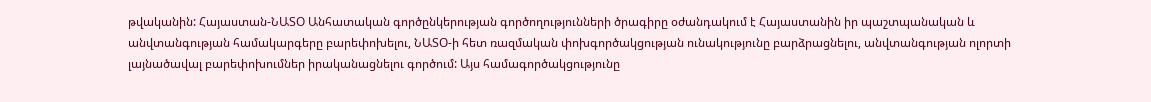թվականին: Հայաստան-ՆԱՏՕ Անհատական գործընկերության գործողությունների ծրագիրը օժանդակում է Հայաստանին իր պաշտպանական և անվտանգության համակարգերը բարեփոխելու, ՆԱՏՕ-ի հետ ռազմական փոխգործակցության ունակությունը բարձրացնելու, անվտանգության ոլորտի լայնածավալ բարեփոխումներ իրականացնելու գործում: Այս համագործակցությունը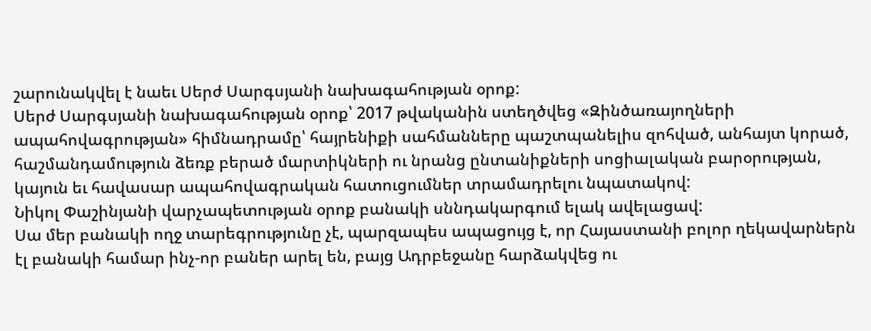շարունակվել է նաեւ Սերժ Սարգսյանի նախագահության օրոք:
Սերժ Սարգսյանի նախագահության օրոք՝ 2017 թվականին ստեղծվեց «Զինծառայողների ապահովագրության» հիմնադրամը՝ հայրենիքի սահմանները պաշտպանելիս զոհված, անհայտ կորած, հաշմանդամություն ձեռք բերած մարտիկների ու նրանց ընտանիքների սոցիալական բարօրության, կայուն եւ հավասար ապահովագրական հատուցումներ տրամադրելու նպատակով:
Նիկոլ Փաշինյանի վարչապետության օրոք բանակի սննդակարգում ելակ ավելացավ:
Սա մեր բանակի ողջ տարեգրությունը չէ, պարզապես ապացույց է, որ Հայաստանի բոլոր ղեկավարներն էլ բանակի համար ինչ-որ բաներ արել են, բայց Ադրբեջանը հարձակվեց ու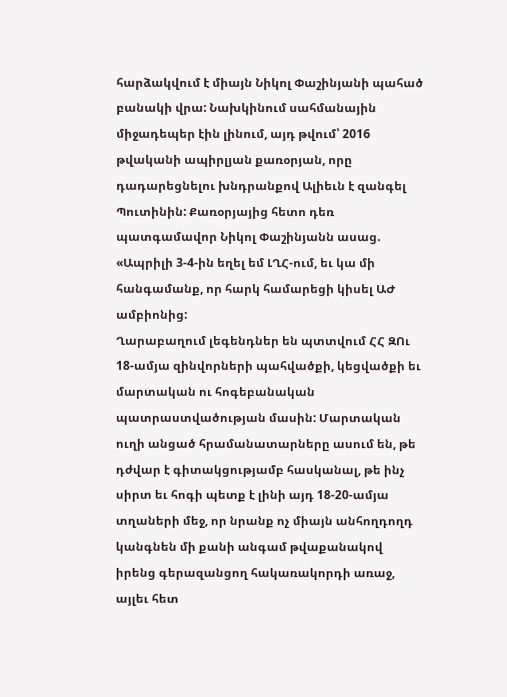հարձակվում է միայն Նիկոլ Փաշինյանի պահած բանակի վրա: Նախկինում սահմանային միջադեպեր էին լինում, այդ թվում՝ 2016 թվականի ապիրլյան քառօրյան, որը դադարեցնելու խնդրանքով Ալիեւն է զանգել Պուտինին: Քառօրյայից հետո դեռ պատգամավոր Նիկոլ Փաշինյանն ասաց. «Ապրիլի 3-4-ին եղել եմ ԼՂՀ-ում, եւ կա մի հանգամանք, որ հարկ համարեցի կիսել ԱԺ ամբիոնից:
Ղարաբաղում լեգենդներ են պտտվում ՀՀ ԶՈւ 18-ամյա զինվորների պահվածքի, կեցվածքի եւ մարտական ու հոգեբանական պատրաստվածության մասին: Մարտական ուղի անցած հրամանատարները ասում են, թե դժվար է գիտակցությամբ հասկանալ, թե ինչ սիրտ եւ հոգի պետք է լինի այդ 18-20-ամյա տղաների մեջ, որ նրանք ոչ միայն անհողդողդ կանգնեն մի քանի անգամ թվաքանակով իրենց գերազանցող հակառակորդի առաջ, այլեւ հետ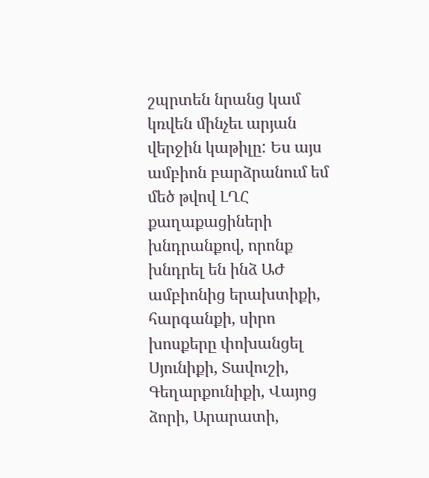շպրտեն նրանց կամ կռվեն մինչեւ արյան վերջին կաթիլը: Ես այս ամբիոն բարձրանում եմ մեծ թվով ԼՂՀ քաղաքացիների խնդրանքով, որոնք խնդրել են ինձ ԱԺ ամբիոնից երախտիքի, հարգանքի, սիրո խոսքերը փոխանցել Սյունիքի, Տավուշի, Գեղարքունիքի, Վայոց ձորի, Արարատի,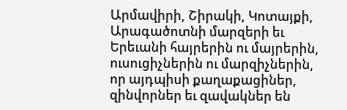Արմավիրի, Շիրակի, Կոտայքի, Արագածոտնի մարզերի եւ Երեւանի հայրերին ու մայրերին, ուսուցիչներին ու մարզիչներին, որ այդպիսի քաղաքացիներ, զինվորներ եւ զավակներ են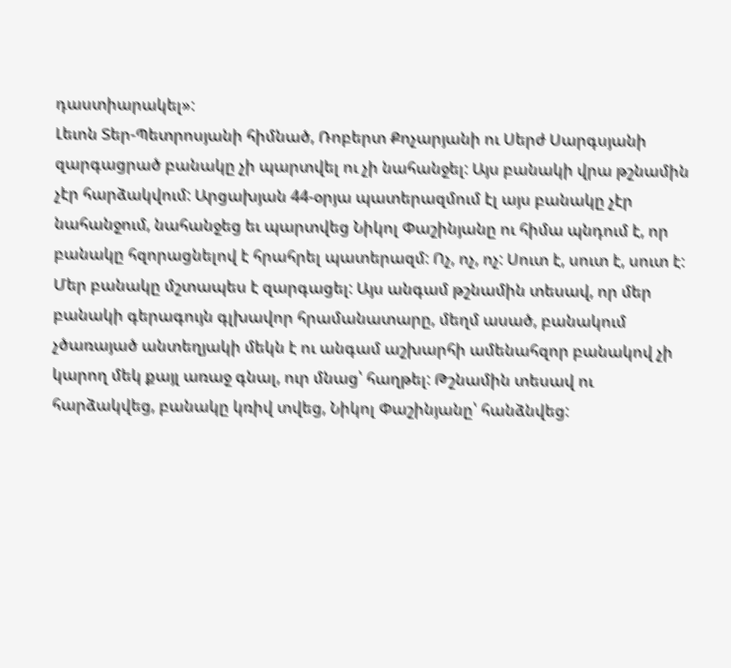դաստիարակել»:
Լեւոն Տեր-Պետրոսյանի հիմնած, Ռոբերտ Քոչարյանի ու Սերժ Սարգսյանի զարգացրած բանակը չի պարտվել ու չի նահանջել: Այս բանակի վրա թշնամին չէր հարձակվում: Արցախյան 44-օրյա պատերազմում էլ այս բանակը չէր նահանջում, նահանջեց եւ պարտվեց Նիկոլ Փաշինյանը ու հիմա պնդում է, որ բանակը հզորացնելով է հրահրել պատերազմ: Ոչ, ոչ, ոչ: Սուտ է, սուտ է, սուտ է: Մեր բանակը մշտապես է զարգացել: Այս անգամ թշնամին տեսավ, որ մեր բանակի գերագույն գլխավոր հրամանատարը, մեղմ ասած, բանակում չծառայած անտեղյակի մեկն է ու անգամ աշխարհի ամենահզոր բանակով չի կարող մեկ քայլ առաջ գնալ, ուր մնաց՝ հաղթել: Թշնամին տեսավ ու հարձակվեց, բանակը կռիվ տվեց, Նիկոլ Փաշինյանը՝ հանձնվեց: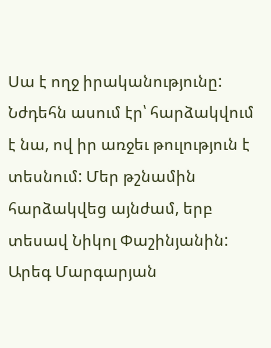Սա է ողջ իրականությունը: Նժդեհն ասում էր՝ հարձակվում է նա, ով իր առջեւ թուլություն է տեսնում: Մեր թշնամին հարձակվեց այնժամ, երբ տեսավ Նիկոլ Փաշինյանին:
Արեգ Մարգարյան